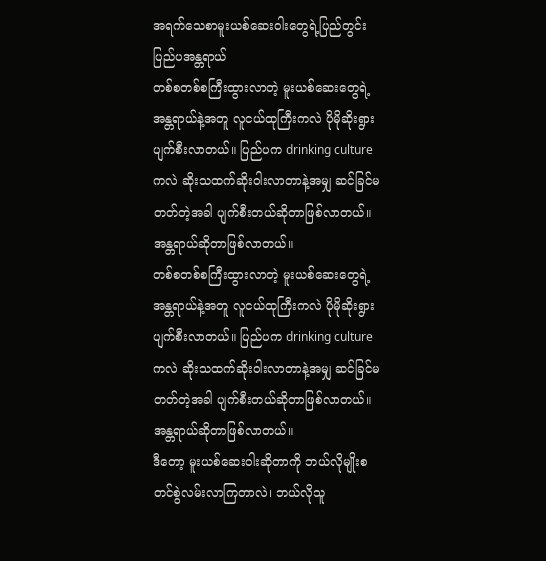အရက်သေစာမူးယစ်ဆေးဝါးတွေရဲ့ပြည်တွင်းပြည်ပအန္တရာယ်
တစ်စတစ်စကြီးထွားလာတဲ့ မူးယစ်ဆေးတွေရဲ့အန္တရာယ်နဲ့အတူ လူငယ်ထုကြီးကလဲ ပိုမိုဆိုးရွားပျက်စီးလာတယ်။ ပြည်ပက drinking cultureကလဲ ဆိုးသထက်ဆိုးဝါးလာတာနဲ့အမျှ ဆင်ခြင်မတတ်တဲ့အခါ ပျက်စီးတယ်ဆိုတာဖြစ်လာတယ်။ အန္တရာယ်ဆိုတာဖြစ်လာတယ်။
တစ်စတစ်စကြီးထွားလာတဲ့ မူးယစ်ဆေးတွေရဲ့အန္တရာယ်နဲ့အတူ လူငယ်ထုကြီးကလဲ ပိုမိုဆိုးရွားပျက်စီးလာတယ်။ ပြည်ပက drinking cultureကလဲ ဆိုးသထက်ဆိုးဝါးလာတာနဲ့အမျှ ဆင်ခြင်မတတ်တဲ့အခါ ပျက်စီးတယ်ဆိုတာဖြစ်လာတယ်။ အန္တရာယ်ဆိုတာဖြစ်လာတယ်။
ဒီတော့ မူးယစ်ဆေးဝါးဆိုတာကို ဘယ်လိုမျိုးစတင်စွဲလမ်းလာကြတာလဲ၊ ဘယ်လိုသူ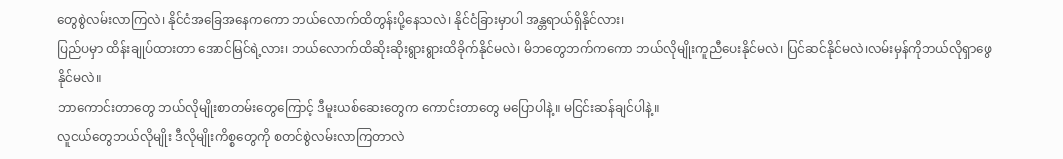တွေစွဲလမ်းလာကြလဲ၊ နိုင်ငံအခြေအနေကကော ဘယ်လောက်ထိတွန်းပို့နေသလဲ၊ နိုင်ငံခြားမှာပါ အန္တရာယ်ရှိနိုင်လား၊
ပြည်ပမှာ ထိန်းချုပ်ထားတာ အောင်မြင်ရဲ့လား၊ ဘယ်လောက်ထိဆိုးဆိုးရွားရွားထိခိုက်နိုင်မလဲ၊ မိဘတွေဘက်ကကော ဘယ်လိုမျိုးကူညီပေးနိုင်မလဲ၊ ပြင်ဆင်နိုင်မလဲ၊လမ်းမှန်ကိုဘယ်လိုရှာဖွေနိုင်မလဲ။
ဘာကောင်းတာတွေ ဘယ်လိုမျိုးစာတမ်းတွေကြောင့် ဒီမူးယစ်ဆေးတွေက ကောင်းတာတွေ မပြောပါနဲ့။ မငြင်းဆန်ချင်ပါနဲ့။
လူငယ်တွေဘယ်လိုမျိုး ဒီလိုမျိုးကိစ္စတွေကို စတင်စွဲလမ်းလာကြတာလဲ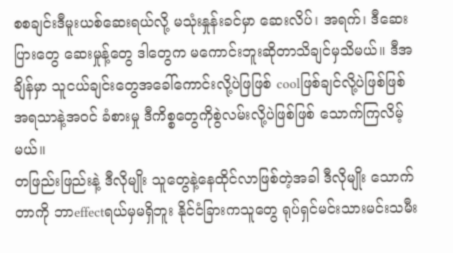စစချင်းဒီမူးယစ်ဆေးရယ်လို့ မသုံးနှုန်းခင်မှာ ဆေးလိပ်၊ အရက်၊ ဒီဆေးပြားတွေ ဆေးမှုန့်တွေ ဒါတွေက မကောင်းဘူးဆိုတာသိချင်မှသိမယ်။ ဒီအချိန်မှာ သူငယ်ချင်းတွေအခေါ်ကောင်းလို့ပဲဖြဖြစ် coolဖြစ်ချင်လို့ပဲဖြစ်ဖြစ် အရသာနဲ့အဝင် ခံစားမှု ဒီကိစ္စတွေကိုစွဲလမ်းလို့ပဲဖြစ်ဖြစ် သောက်ကြလိမ့်မယ်။
တဖြည်းဖြည်းနဲ့ ဒီလိုမျိုး သူတွေနဲ့နေထိုင်လာဖြစ်တဲ့အခါ ဒီလိုမျိုး သောက်တာကို ဘာeffectရယ်မှမရှိဘူး နိုင်ငံခြားကသူတွေ ရုပ်ရှင်မင်းသားမင်းသမီး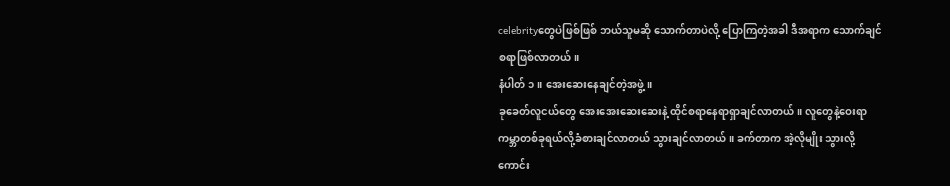celebrityတွေပဲဖြစ်ဖြစ် ဘယ်သူမဆို သောက်တာပဲလို့ ပြောကြတဲ့အခါ ဒီအရာက သောက်ချင်စရာဖြစ်လာတယ်။
နံပါတ် ၁။ အေးဆေးနေချင်တဲ့အဖွဲ့။
ခုခေတ်လူငယ်တွေ အေးအေးဆေးဆေးနဲ့ ထိုင်စရာနေရာရှာချင်လာတယ်။ လူတွေနဲ့ဝေးရာ ကမ္ဘာတစ်ခုရယ်လို့ခံစားချင်လာတယ် သွားချင်လာတယ်။ ခက်တာက အဲ့လိုမျိုး သွားလို့ကောင်း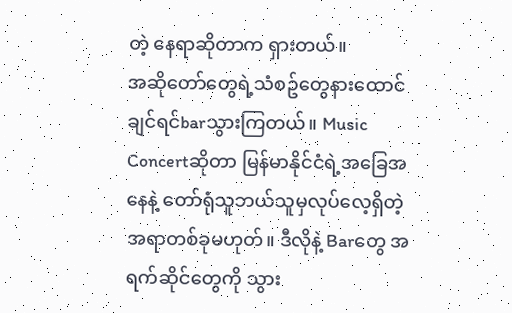တဲ့ နေရာဆိုတာက ရှားတယ်။
အဆိုတော်တွေရဲ့သံစဥ်တွေနားထောင်ချင်ရင်barသွားကြတယ်။ Music Concertဆိုတာ မြန်မာနိုင်ငံရဲ့အခြေအနေနဲ့ တော်ရုံသူဘယ်သူမှလုပ်လေ့ရှိတဲ့အရာတစ်ခုမဟုတ်။ ဒီလိုနဲ့ Barတွေ အရက်ဆိုင်တွေကို သွား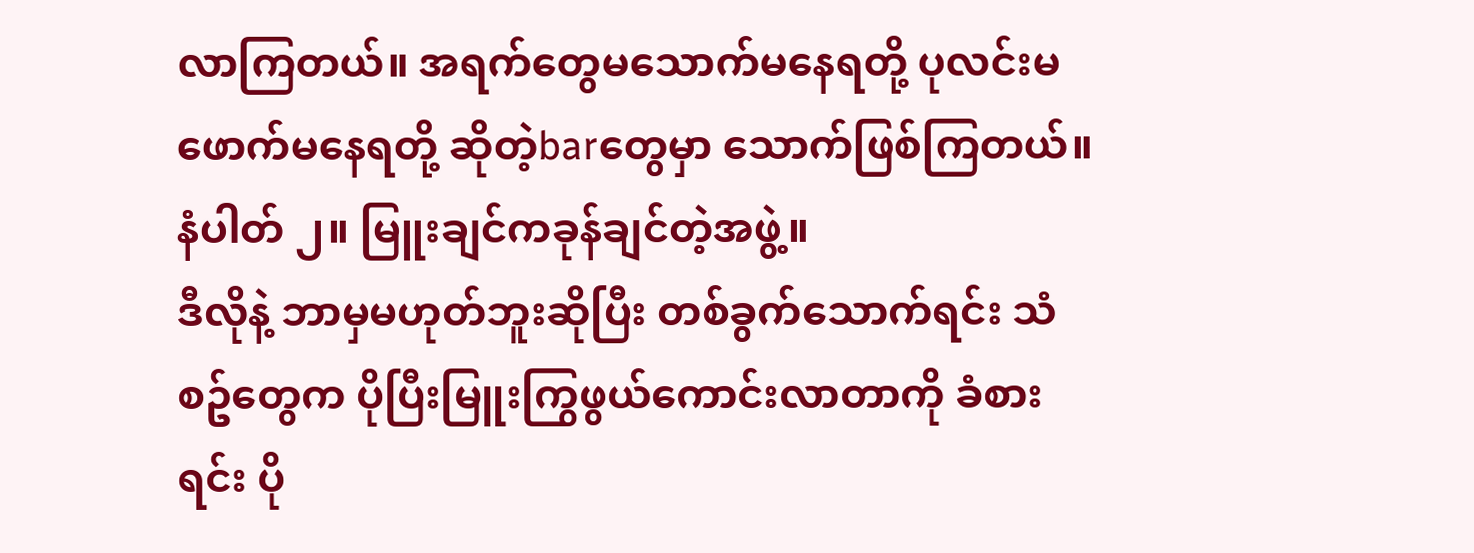လာကြတယ်။ အရက်တွေမသောက်မနေရတို့ ပုလင်းမဖောက်မနေရတို့ ဆိုတဲ့barတွေမှာ သောက်ဖြစ်ကြတယ်။
နံပါတ် ၂။ မြူးချင်ကခုန်ချင်တဲ့အဖွဲ့။
ဒီလိုနဲ့ ဘာမှမဟုတ်ဘူးဆိုပြီး တစ်ခွက်သောက်ရင်း သံစဥ်တွေက ပိုပြီးမြူးကြွဖွယ်ကောင်းလာတာကို ခံစားရင်း ပို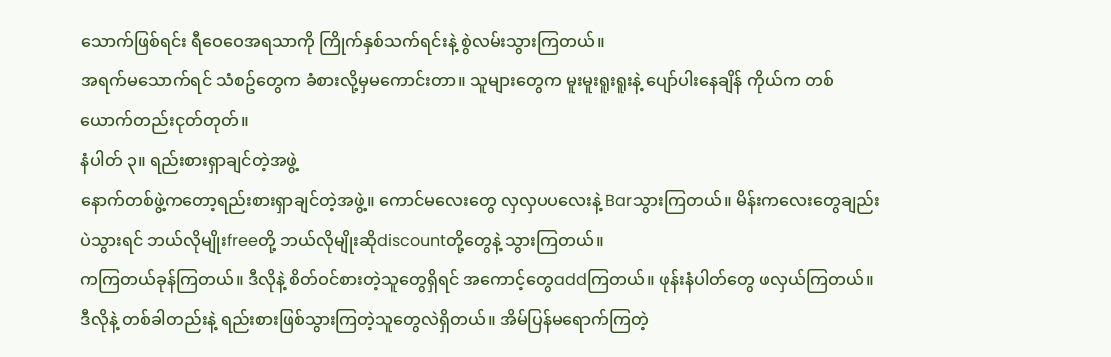သောက်ဖြစ်ရင်း ရီဝေဝေအရသာကို ကြိုက်နှစ်သက်ရင်းနဲ့ စွဲလမ်းသွားကြတယ်။
အရက်မသောက်ရင် သံစဥ်တွေက ခံစားလို့မှမကောင်းတာ။ သူများတွေက မူးမူးရူးရူးနဲ့ ပျော်ပါးနေချိန် ကိုယ်က တစ်ယောက်တည်းငုတ်တုတ်။
နံပါတ် ၃။ ရည်းစားရှာချင်တဲ့အဖွဲ့
နောက်တစ်ဖွဲ့ကတော့ရည်းစားရှာချင်တဲ့အဖွဲ့။ ကောင်မလေးတွေ လှလှပပလေးနဲ့ Barသွားကြတယ်။ မိန်းကလေးတွေချည်းပဲသွားရင် ဘယ်လိုမျိုးfreeတို့ ဘယ်လိုမျိုးဆိုdiscountတို့တွေနဲ့ သွားကြတယ်။
ကကြတယ်ခုန်ကြတယ်။ ဒီလိုနဲ့ စိတ်ဝင်စားတဲ့သူတွေရှိရင် အကောင့်တွေaddကြတယ်။ ဖုန်းနံပါတ်တွေ ဖလှယ်ကြတယ်။ ဒီလိုနဲ့ တစ်ခါတည်းနဲ့ ရည်းစားဖြစ်သွားကြတဲ့သူတွေလဲရှိတယ်။ အိမ်ပြန်မရောက်ကြတဲ့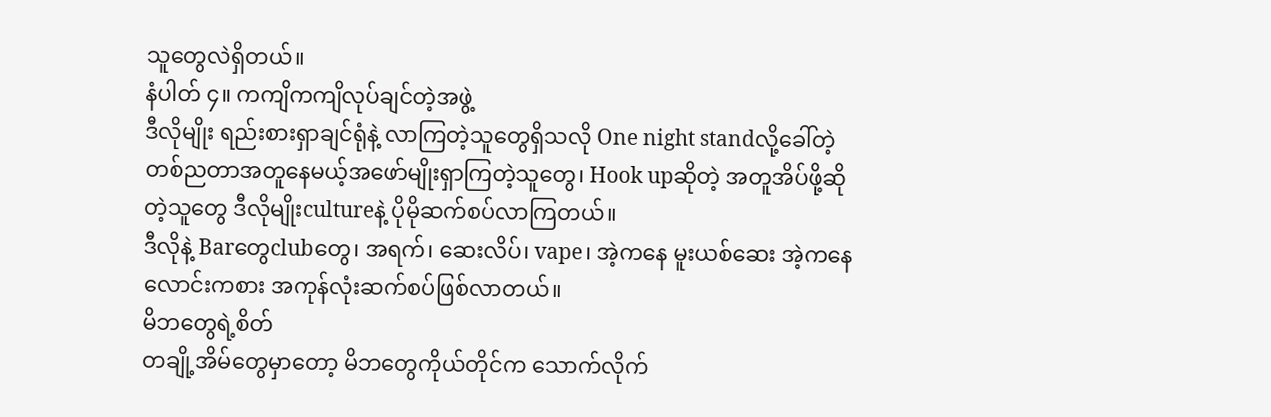သူတွေလဲရှိတယ်။
နံပါတ် ၄။ ကကျိကကျိလုပ်ချင်တဲ့အဖွဲ့
ဒီလိုမျိုး ရည်းစားရှာချင်ရုံနဲ့ လာကြတဲ့သူတွေရှိသလို One night standလို့ခေါ်တဲ့ တစ်ညတာအတူနေမယ့်အဖော်မျိုးရှာကြတဲ့သူတွေ၊ Hook upဆိုတဲ့ အတူအိပ်ဖို့ဆိုတဲ့သူတွေ ဒီလိုမျိုးcultureနဲ့ ပိုမိုဆက်စပ်လာကြတယ်။
ဒီလိုနဲ့ Barတွေclubတွေ၊ အရက်၊ ဆေးလိပ်၊ vape၊ အဲ့ကနေ မူးယစ်ဆေး အဲ့ကနေလောင်းကစား အကုန်လုံးဆက်စပ်ဖြစ်လာတယ်။
မိဘတွေရဲ့စိတ်
တချို့အိမ်တွေမှာတော့ မိဘတွေကိုယ်တိုင်က သောက်လိုက်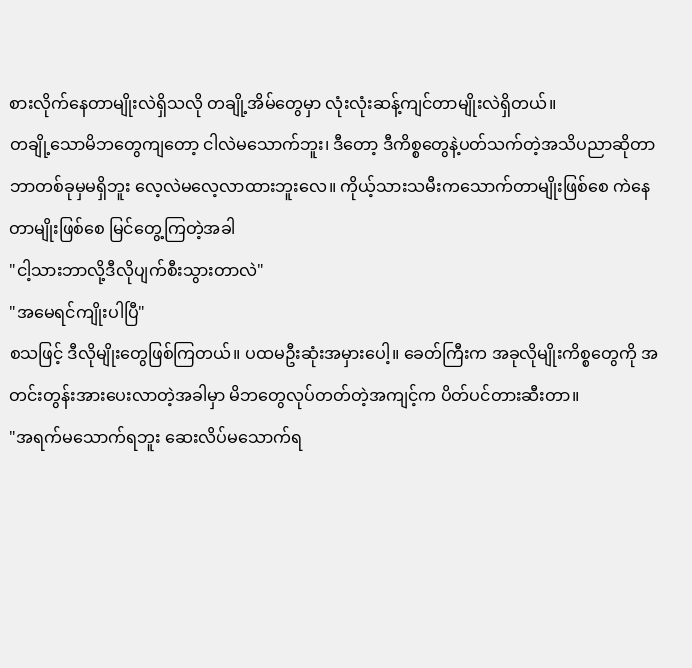စားလိုက်နေတာမျိုးလဲရှိသလို တချို့အိမ်တွေမှာ လုံးလုံးဆန့်ကျင်တာမျိုးလဲရှိတယ်။
တချို့သောမိဘတွေကျတော့ ငါလဲမသောက်ဘူး၊ ဒီတော့ ဒီကိစ္စတွေနဲ့ပတ်သက်တဲ့အသိပညာဆိုတာ ဘာတစ်ခုမှမရှိဘူး လေ့လဲမလေ့လာထားဘူးလေ။ ကိုယ့်သားသမီးကသောက်တာမျိုးဖြစ်စေ ကဲနေတာမျိုးဖြစ်စေ မြင်တွေ့ကြတဲ့အခါ
"ငါ့သားဘာလို့ဒီလိုပျက်စီးသွားတာလဲ"
"အမေရင်ကျိုးပါပြီ"
စသဖြင့် ဒီလိုမျိုးတွေဖြစ်ကြတယ်။ ပထမဦးဆုံးအမှားပေါ့။ ခေတ်ကြီးက အခုလိုမျိုးကိစ္စတွေကို အတင်းတွန်းအားပေးလာတဲ့အခါမှာ မိဘတွေလုပ်တတ်တဲ့အကျင့်က ပိတ်ပင်တားဆီးတာ။
"အရက်မသောက်ရဘူး ဆေးလိပ်မသောက်ရ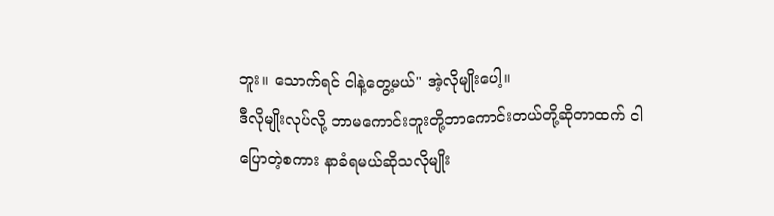ဘူး။ သောက်ရင် ငါနဲ့တွေ့မယ်" အဲ့လိုမျိုးပေါ့။
ဒီလိုမျိုးလုပ်လို့ ဘာမကောင်းဘူးတို့ဘာကောင်းတယ်တို့ဆိုတာထက် ငါပြောတဲ့စကား နာခံရမယ်ဆိုသလိုမျိုး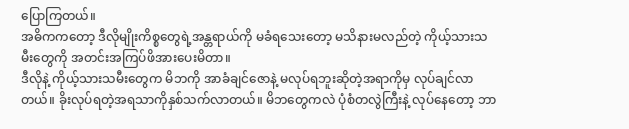ပြောကြတယ်။
အဓိကကတော့ ဒီလိုမျိုးကိစ္စတွေရဲ့အန္တရာယ်ကို မခံရသေးတော့ မသိနားမလည်တဲ့ ကိုယ့်သားသမီးတွေကို အတင်းအကြပ်ဖိအားပေးမိတာ။
ဒီလိုနဲ့ ကိုယ့်သားသမီးတွေက မိဘကို အာခံချင်ဇောနဲ့ မလုပ်ရဘူးဆိုတဲ့အရာကိုမှ လုပ်ချင်လာတယ်။ ခိုးလုပ်ရတဲ့အရသာကိုနှစ်သက်လာတယ်။ မိဘတွေကလဲ ပုံစံတလွဲကြီးနဲ့ လုပ်နေတော့ ဘာ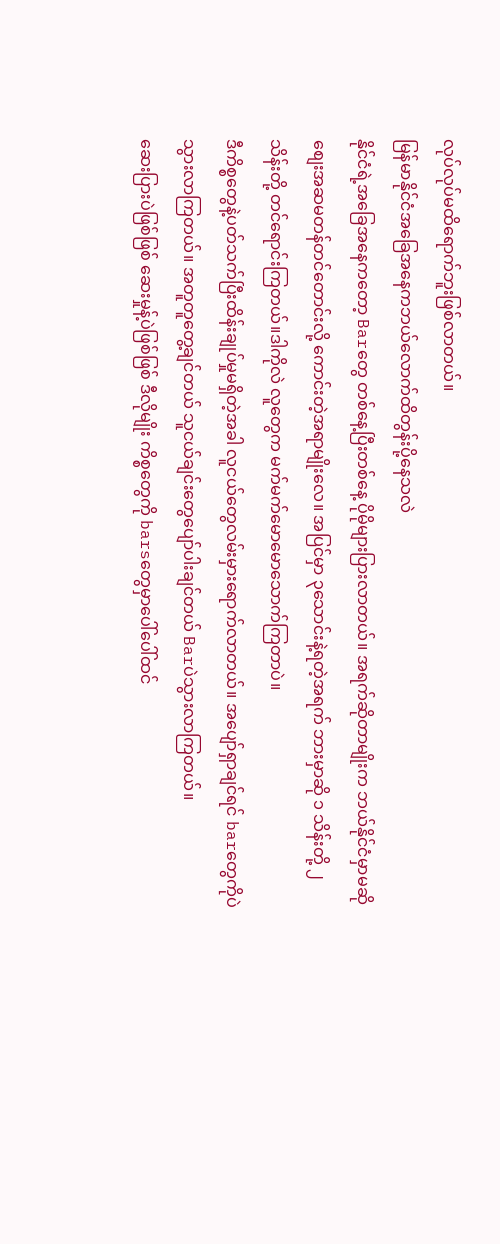လုပ်လုပ်မထိရောက်ဘူးဖြစ်လာတယ်။
မြန်မာနိုင်ငံအခြေအနေကဘယ်လောက်ထိတွန်းပို့နေသလဲ
နိုင်ငံရဲ့အခြေအနေကတော့ Barတွေ တစ်နေ့ပြီးတစ်နေ့ ပိုမိုများပြားလာတယ်။ အရက်ဆိုတာမျိုးက ဘယ်နိုင်ငံမှာမဆို စျေးအဆမတန်တင်တောင်းလို့ ကောင်းတဲ့အရာမျိုးလေ။ အပြင်မှာ ၃သောင်းနဲ့ရတဲ့အရက် ဘားမှာဆို ၁ သိန်းတို့ ၂ သိန်းတို့ တင်ရောင်းကြတယ်။ဒါကိုလဲ လူတွေက မက်မက်မောမောသောက်ကြတာပဲ။
ဒီကိစ္စတွေနဲ့ပတ်သက်ပြီးထိန်းချုပ်မှုမရှိတဲ့အခါ လူငယ်တွေလမ်းမှားရောက်လာတယ်။ အပျော်ရှာချင်ရင် barတွေကိုပဲ သွားလာကြတယ်။ အတူတူတွေ့ချင်တယ် သူငယ်ချင်းတွေပျော်ပါးချင်တယ် Barပဲသွားလာကြတယ်။
ဆေးပြားပဲဖြစ်ဖြစ် ဆေးမှုန့်ပဲဖြစ်ဖြစ် ဒီလိုမျိုး ကိစ္စတွေကို barsတွေမှာပေါ်ပေါ်ထင်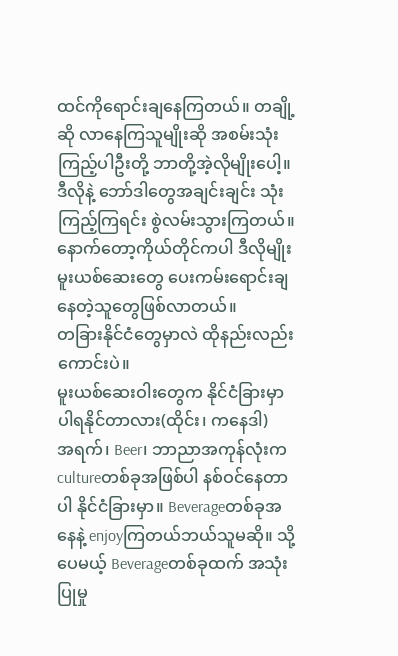ထင်ကိုရောင်းချနေကြတယ်။ တချို့ဆို လာနေကြသူမျိုးဆို အစမ်းသုံးကြည့်ပါဦးတို့ ဘာတို့အဲ့လိုမျိုးပေါ့။ ဒီလိုနဲ့ ဘော်ဒါတွေအချင်းချင်း သုံးကြည့်ကြရင်း စွဲလမ်းသွားကြတယ်။ နောက်တော့ကိုယ်တိုင်ကပါ ဒီလိုမျိုးမူးယစ်ဆေးတွေ ပေးကမ်းရောင်းချနေတဲ့သူတွေဖြစ်လာတယ်။
တခြားနိုင်ငံတွေမှာလဲ ထိုနည်းလည်းကောင်းပဲ။
မူးယစ်ဆေးဝါးတွေက နိုင်ငံခြားမှာပါရနိုင်တာလား(ထိုင်း၊ ကနေဒါ)
အရက်၊ Beer၊ ဘာညာအကုန်လုံးက cultureတစ်ခုအဖြစ်ပါ နစ်ဝင်နေတာပါ နိုင်ငံခြားမှာ။ Beverageတစ်ခုအနေနဲ့ enjoyကြတယ်ဘယ်သူမဆို။ သို့ပေမယ့် Beverageတစ်ခုထက် အသုံးပြုမှု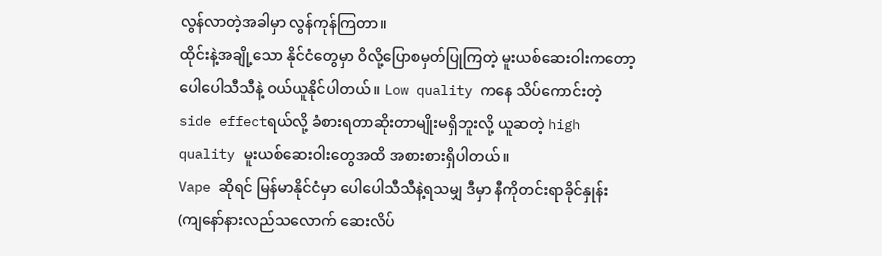လွန်လာတဲ့အခါမှာ လွန်ကုန်ကြတာ။
ထိုင်းနဲ့အချို့သော နိုင်ငံတွေမှာ ဝိလို့ပြောစမှတ်ပြုကြတဲ့ မူးယစ်ဆေးဝါးကတော့ ပေါပေါသီသီနဲ့ ဝယ်ယူနိုင်ပါတယ်။ Low quality ကနေ သိပ်ကောင်းတဲ့ side effectရယ်လို့ ခံစားရတာဆိုးတာမျိုးမရှိဘူးလို့ ယူဆတဲ့ high quality မူးယစ်ဆေးဝါးတွေအထိ အစားစားရှိပါတယ်။
Vape ဆိုရင် မြန်မာနိုင်ငံမှာ ပေါပေါသီသီနဲ့ရသမျှ ဒီမှာ နီကိုတင်းရာခိုင်နှုန်း (ကျနော်နားလည်သလောက် ဆေးလိပ်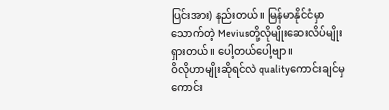ပြင်းအား) နည်းတယ်။ မြန်မာနိုင်ငံမှာ သောက်တဲ့ Meviusတို့လိုမျိုးဆေးလိပ်မျိုးရှားတယ်။ ပေါ့တယ်ပေါ့ဗျာ။
ဝိလိုဟာမျိုးဆိုရင်လဲ qualityကောင်းချင်မှကောင်း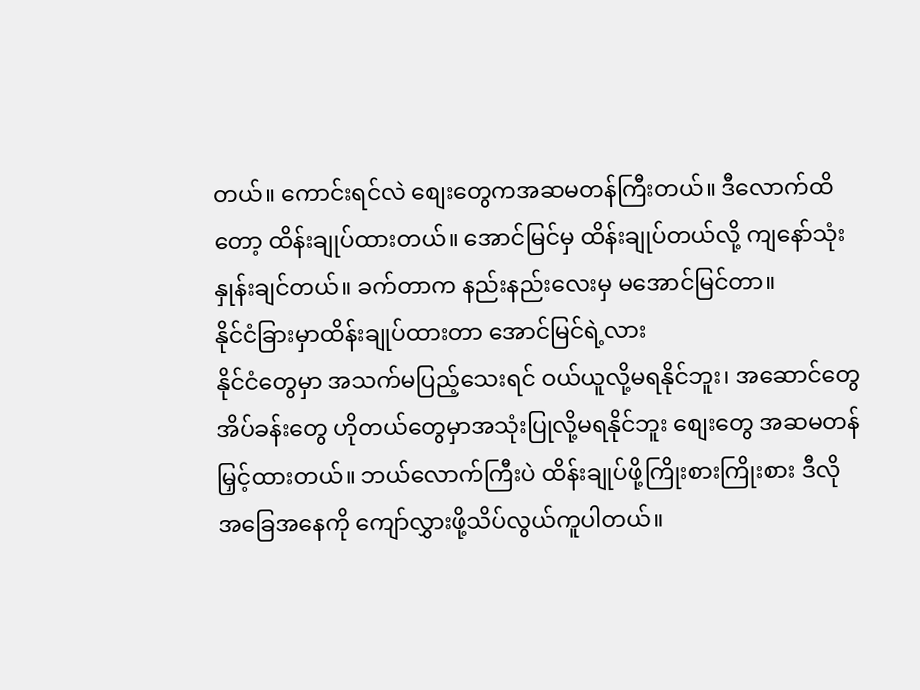တယ်။ ကောင်းရင်လဲ စျေးတွေကအဆမတန်ကြီးတယ်။ ဒီလောက်ထိတော့ ထိန်းချုပ်ထားတယ်။ အောင်မြင်မှ ထိန်းချုပ်တယ်လို့ ကျနော်သုံးနှုန်းချင်တယ်။ ခက်တာက နည်းနည်းလေးမှ မအောင်မြင်တာ။
နိုင်ငံခြားမှာထိန်းချုပ်ထားတာ အောင်မြင်ရဲ့လား
နိုင်ငံတွေမှာ အသက်မပြည့်သေးရင် ဝယ်ယူလို့မရနိုင်ဘူး၊ အဆောင်တွေ အိပ်ခန်းတွေ ဟိုတယ်တွေမှာအသုံးပြုလို့မရနိုင်ဘူး စျေးတွေ အဆမတန်မြှင့်ထားတယ်။ ဘယ်လောက်ကြီးပဲ ထိန်းချုပ်ဖို့ကြိုးစားကြိုးစား ဒီလိုအခြေအနေကို ကျော်လွှားဖို့သိပ်လွယ်ကူပါတယ်။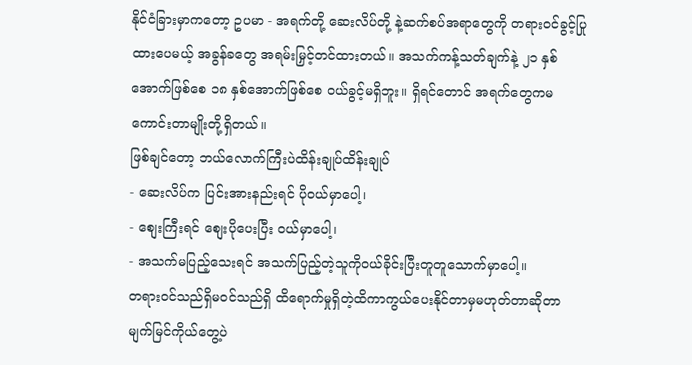နိုင်ငံခြားမှာကတော့ ဥပမာ - အရက်တို့ ဆေးလိပ်တို့ နဲ့ဆက်စပ်အရာတွေကို တရားဝင်ခွင့်ပြုထားပေမယ့် အခွန်ခတွေ အရမ်းမြှင့်တင်ထားတယ်။ အသက်ကန့်သတ်ချက်နဲ့ ၂၁ နှစ် အောက်ဖြစ်စေ ၁၈ နှစ်အောက်ဖြစ်စေ ဝယ်ခွင့်မရှိဘူး။ ရှိရင်တောင် အရက်တွေကမကောင်းတာမျိုးတို့ရှိတယ်။
ဖြစ်ချင်တော့ ဘယ်လောက်ကြီးပဲထိန်းချုပ်ထိန်းချုပ်
- ဆေးလိပ်က ပြင်းအားနည်းရင် ပိုဝယ်မှာပေါ့၊
- စျေးကြီးရင် စျေးပိုပေးပြီး ဝယ်မှာပေါ့၊
- အသက်မပြည့်သေးရင် အသက်ပြည့်တဲ့သူကိုဝယ်ခိုင်းပြီးတူတူသောက်မှာပေါ့။
တရားဝင်သည်ရှိမဝင်သည်ရှိ ထိရောက်မှုရှိတဲ့ထိကာကွယ်ပေးနိုင်တာမှမဟုတ်တာဆိုတာ မျက်မြင်ကိုယ်တွေ့ပဲ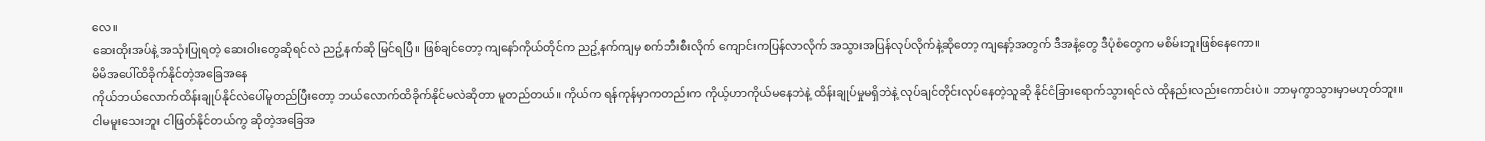လေ။
ဆေးထိုးအပ်နဲ့ အသုံးပြုရတဲ့ ဆေးဝါးတွေဆိုရင်လဲ ညဥ့်နက်ဆို မြင်ရပြီ။ ဖြစ်ချင်တော့ ကျနော်ကိုယ်တိုင်က ညဥ့်နက်ကျမှ စက်ဘီးစီးလိုက် ကျောင်းကပြန်လာလိုက် အသွားအပြန်လုပ်လိုက်နဲ့ဆိုတော့ ကျနော့်အတွက် ဒီအနံ့တွေ ဒီပုံစံတွေက မစိမ်းဘူးဖြစ်နေကော။
မိမိအပေါ်ထိခိုက်နိုင်တဲ့အခြေအနေ
ကိုယ်ဘယ်လောက်ထိန်းချုပ်နိုင်လဲပေါ်မူတည်ပြီးတော့ ဘယ်လောက်ထိခိုက်နိုင်မလဲဆိုတာ မူတည်တယ်။ ကိုယ်က ရန်ကုန်မှာကတည်းက ကိုယ့်ဟာကိုယ်မနေဘဲနဲ့ ထိန်းချုပ်မှုမရှိဘဲနဲ့ လုပ်ချင်တိုင်းလုပ်နေတဲ့သူဆို နိုင်ငံခြားရောက်သွားရင်လဲ ထိုနည်းလည်းကောင်းပဲ။ ဘာမှကွာသွားမှာမဟုတ်ဘူး။
ငါမမူးသေးဘူး ငါဖြတ်နိုင်တယ်ကွ ဆိုတဲ့အခြေအ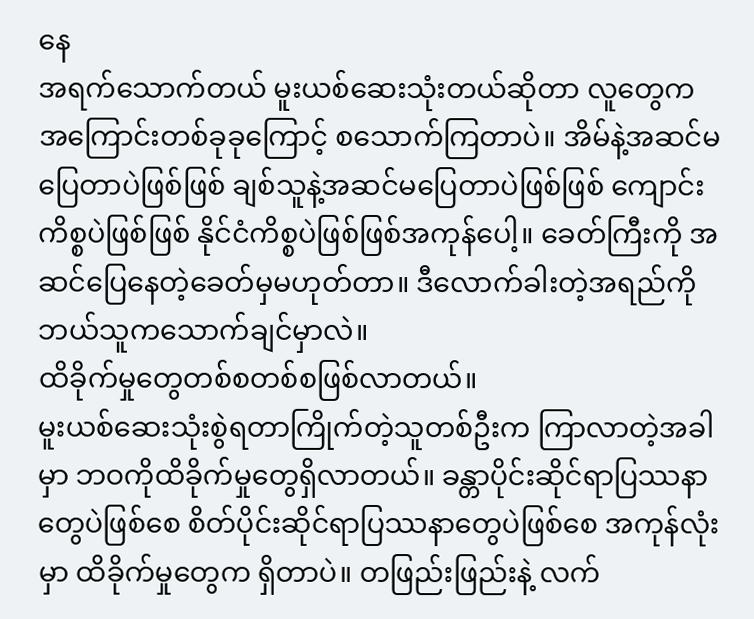နေ
အရက်သောက်တယ် မူးယစ်ဆေးသုံးတယ်ဆိုတာ လူတွေက အကြောင်းတစ်ခုခုကြောင့် စသောက်ကြတာပဲ။ အိမ်နဲ့အဆင်မပြေတာပဲဖြစ်ဖြစ် ချစ်သူနဲ့အဆင်မပြေတာပဲဖြစ်ဖြစ် ကျောင်းကိစ္စပဲဖြစ်ဖြစ် နိုင်ငံကိစ္စပဲဖြစ်ဖြစ်အကုန်ပေါ့။ ခေတ်ကြီးကို အဆင်ပြေနေတဲ့ခေတ်မှမဟုတ်တာ။ ဒီလောက်ခါးတဲ့အရည်ကို ဘယ်သူကသောက်ချင်မှာလဲ။
ထိခိုက်မှုတွေတစ်စတစ်စဖြစ်လာတယ်။
မူးယစ်ဆေးသုံးစွဲရတာကြိုက်တဲ့သူတစ်ဦးက ကြာလာတဲ့အခါမှာ ဘဝကိုထိခိုက်မှုတွေရှိလာတယ်။ ခန္တာပိုင်းဆိုင်ရာပြဿနာတွေပဲဖြစ်စေ စိတ်ပိုင်းဆိုင်ရာပြဿနာတွေပဲဖြစ်စေ အကုန်လုံးမှာ ထိခိုက်မှုတွေက ရှိတာပဲ။ တဖြည်းဖြည်းနဲ့ လက်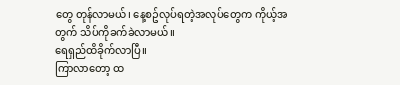တွေ တုန်လာမယ်၊ နေ့စဥ်လုပ်ရတဲ့အလုပ်တွေက ကိုယ့်အတွက် သိပ်ကိုခက်ခဲလာမယ်။
ရေရှည်ထိခိုက်လာပြီ။
ကြာလာတော့ ထ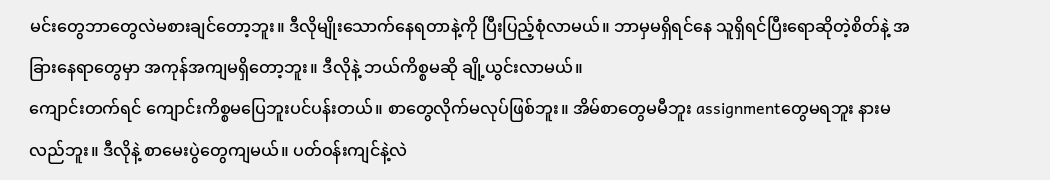မင်းတွေဘာတွေလဲမစားချင်တော့ဘူး။ ဒီလိုမျိုးသောက်နေရတာနဲ့ကို ပြီးပြည့်စုံလာမယ်။ ဘာမှမရှိရင်နေ သူရှိရင်ပြီးရောဆိုတဲ့စိတ်နဲ့ အခြားနေရာတွေမှာ အကုန်အကျမရှိတော့ဘူး။ ဒီလိုနဲ့ ဘယ်ကိစ္စမဆို ချို့ယွင်းလာမယ်။
ကျောင်းတက်ရင် ကျောင်းကိစ္စမပြေဘူးပင်ပန်းတယ်။ စာတွေလိုက်မလုပ်ဖြစ်ဘူး။ အိမ်စာတွေမမီဘူး assignmentတွေမရဘူး နားမလည်ဘူး။ ဒီလိုနဲ့ စာမေးပွဲတွေကျမယ်။ ပတ်ဝန်းကျင်နဲ့လဲ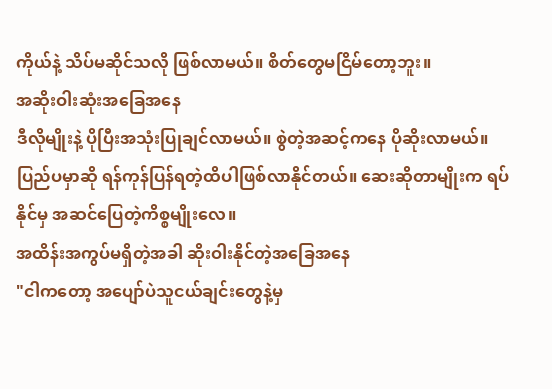ကိုယ်နဲ့ သိပ်မဆိုင်သလို ဖြစ်လာမယ်။ စိတ်တွေမငြိမ်တော့ဘူး။
အဆိုးဝါးဆုံးအခြေအနေ
ဒီလိုမျိုးနဲ့ ပိုပြီးအသုံးပြုချင်လာမယ်။ စွဲတဲ့အဆင့်ကနေ ပိုဆိုးလာမယ်။ ပြည်ပမှာဆို ရန်ကုန်ပြန်ရတဲ့ထိပါဖြစ်လာနိုင်တယ်။ ဆေးဆိုတာမျိုးက ရပ်နိုင်မှ အဆင်ပြေတဲ့ကိစ္စမျိုးလေ။
အထိန်းအကွပ်မရှိတဲ့အခါ ဆိုးဝါးနိုင်တဲ့အခြေအနေ
"ငါကတော့ အပျော်ပဲသူငယ်ချင်းတွေနဲ့မှ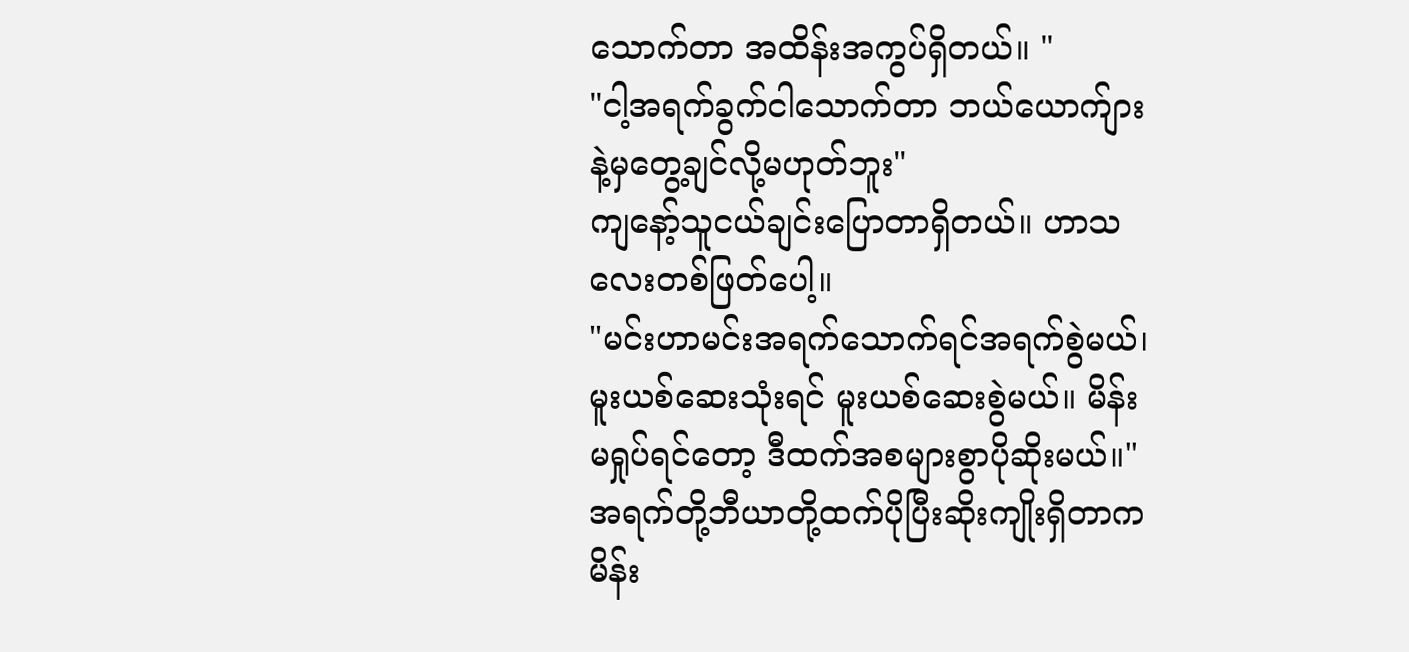သောက်တာ အထိန်းအကွပ်ရှိတယ်။ "
"ငါ့အရက်ခွက်ငါသောက်တာ ဘယ်ယောက်ျားနဲ့မှတွေ့ချင်လို့မဟုတ်ဘူး"
ကျနော့်သူငယ်ချင်းပြောတာရှိတယ်။ ဟာသလေးတစ်ဖြတ်ပေါ့။
"မင်းဟာမင်းအရက်သောက်ရင်အရက်စွဲမယ်၊ မူးယစ်ဆေးသုံးရင် မူးယစ်ဆေးစွဲမယ်။ မိန်းမရှုပ်ရင်တော့ ဒီထက်အစများစွာပိုဆိုးမယ်။"
အရက်တို့ဘီယာတို့ထက်ပိုပြီးဆိုးကျိုးရှိတာက မိန်း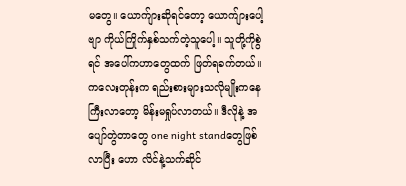မတွေ။ ယောက်ျားဆိုရင်တော့ ယောက်ျားပေါ့ဗျာ ကိုယ်ကြိုက်နှစ်သက်တဲ့သူပေါ့။ သူတို့ကိုစွဲရင် အပေါ်ကဟာတွေထက် ဖြတ်ရခက်တယ်။
ကလေးတုန်းက ရည်းစားများသလိုမျိုးကနေ ကြီးလာတော့ မိန်းမရှုပ်လာတယ်။ ဒီလိုနဲ့ အပျော်တွဲတာတွေ one night standတွေဖြစ်လာပြီး ဟော လိင်နဲ့သက်ဆိုင်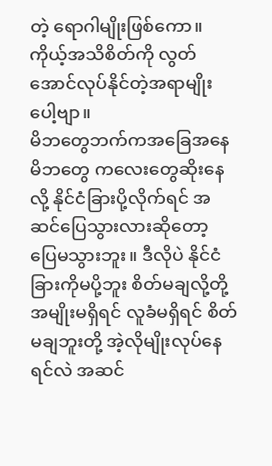တဲ့ ရောဂါမျိုးဖြစ်ကော။
ကိုယ့်အသိစိတ်ကို လွတ်အောင်လုပ်နိုင်တဲ့အရာမျိုးပေါ့ဗျာ။
မိဘတွေဘက်ကအခြေအနေ
မိဘတွေ ကလေးတွေဆိုးနေလို့ နိုင်ငံခြားပို့လိုက်ရင် အဆင်ပြေသွားလားဆိုတော့ ပြေမသွားဘူး။ ဒီလိုပဲ နိုင်ငံခြားကိုမပို့ဘူး စိတ်မချလို့တို့ အမျိုးမရှိရင် လူခံမရှိရင် စိတ်မချဘူးတို့ အဲ့လိုမျိုးလုပ်နေရင်လဲ အဆင်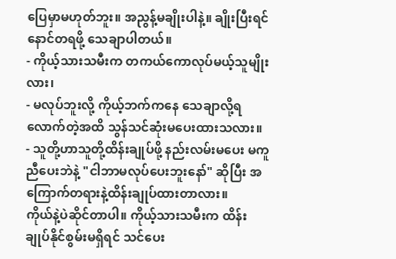ပြေမှာမဟုတ်ဘူး။ အညွန့်မချိုးပါနဲ့။ ချိုးပြီးရင် နောင်တရဖို့ သေချာပါတယ်။
- ကိုယ့်သားသမီးက တကယ်ကောလုပ်မယ့်သူမျိုးလား၊
- မလုပ်ဘူးလို့ ကိုယ့်ဘက်ကနေ သေချာလို့ရလောက်တဲ့အထိ သွန်သင်ဆုံးမပေးထားသလား။
- သူတို့ဟာသူတို့ထိန်းချုပ်ဖို့ နည်းလမ်းမပေး မကူညီပေးဘဲနဲ့ "ငါဘာမလုပ်ပေးဘူးနော်" ဆိုပြီး အကြောက်တရားနဲ့ထိန်းချုပ်ထားတာလား။
ကိုယ်နဲ့ပဲဆိုင်တာပါ။ ကိုယ့်သားသမီးက ထိန်းချုပ်နိုင်စွမ်းမရှိရင် သင်ပေး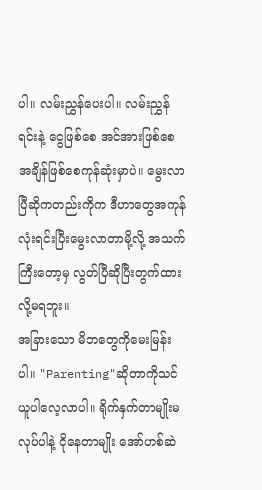ပါ။ လမ်းညွှန်ပေးပါ။ လမ်းညွှန်ရင်းနဲ့ ငွေဖြစ်စေ အင်အားဖြစ်စေ အချိန်ဖြစ်စေကုန်ဆုံးမှာပဲ။ မွေးလာပြီဆိုကတည်းကိုက ဒီဟာတွေအကုန်လုံးရင်းပြီးမွေးလာတာမို့လို့ အသက်ကြီးတော့မှ လွတ်ပြီဆိုပြီးတွက်ထားလို့မရဘူး။
အခြားသော မိဘတွေကိုမေးမြန်းပါ။ "Parenting"ဆိုတာကိုသင်ယူပါလေ့လာပါ။ ရိုက်နှက်တာမျိုးမလုပ်ပါနဲ့ ငိုနေတာမျိုး အော်ဟစ်ဆဲ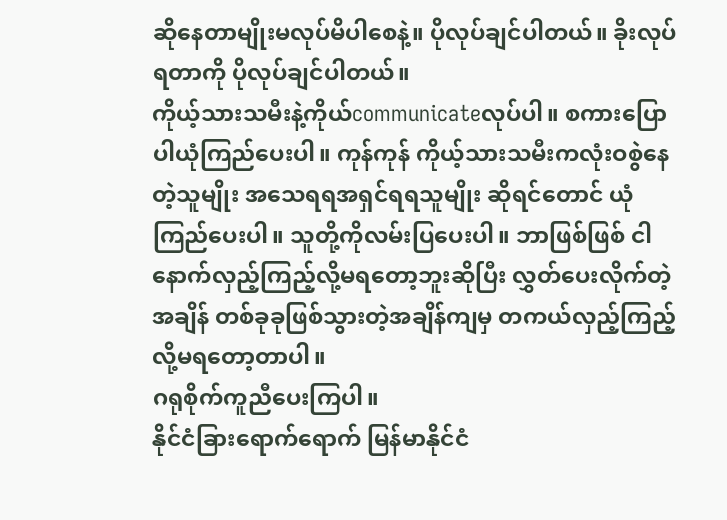ဆိုနေတာမျိုးမလုပ်မိပါစေနဲ့။ ပိုလုပ်ချင်ပါတယ်။ ခိုးလုပ်ရတာကို ပိုလုပ်ချင်ပါတယ်။
ကိုယ့်သားသမီးနဲ့ကိုယ်communicateလုပ်ပါ။ စကားပြောပါယုံကြည်ပေးပါ။ ကုန်ကုန် ကိုယ့်သားသမီးကလုံးဝစွဲနေတဲ့သူမျိုး အသေရရအရှင်ရရသူမျိုး ဆိုရင်တောင် ယုံကြည်ပေးပါ။ သူတို့ကိုလမ်းပြပေးပါ။ ဘာဖြစ်ဖြစ် ငါနောက်လှည့်ကြည့်လို့မရတော့ဘူးဆိုပြီး လွှတ်ပေးလိုက်တဲ့အချိန် တစ်ခုခုဖြစ်သွားတဲ့အချိန်ကျမှ တကယ်လှည့်ကြည့်လို့မရတော့တာပါ။
ဂရုစိုက်ကူညီပေးကြပါ။
နိုင်ငံခြားရောက်ရောက် မြန်မာနိုင်ငံ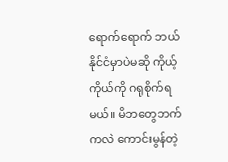ရောက်ရောက် ဘယ်နိုင်ငံမှာပဲမဆို ကိုယ့်ကိုယ်ကို ဂရုစိုက်ရမယ်။ မိဘတွေဘက်ကလဲ ကောင်းမွန်တဲ့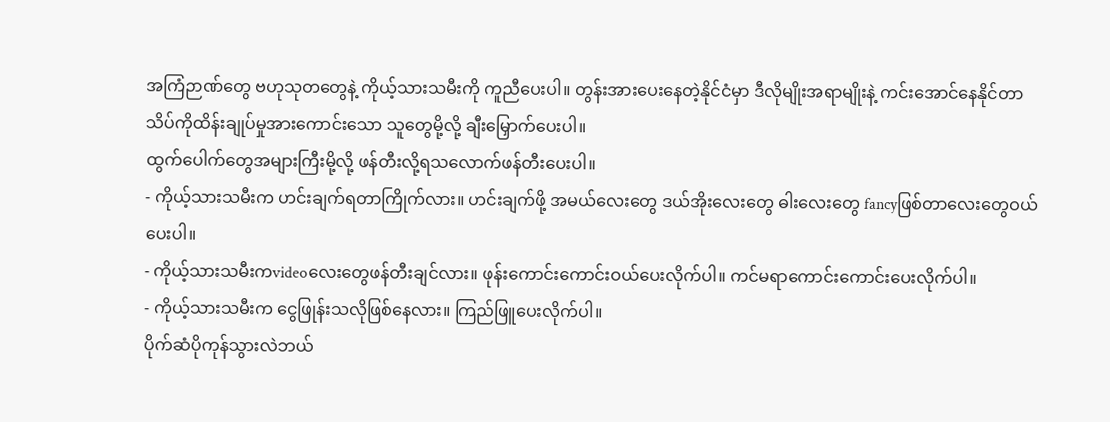အကြံဉာဏ်တွေ ဗဟုသုတတွေနဲ့ ကိုယ့်သားသမီးကို ကူညီပေးပါ။ တွန်းအားပေးနေတဲ့နိုင်ငံမှာ ဒီလိုမျိုးအရာမျိုးနဲ့ ကင်းအောင်နေနိုင်တာ သိပ်ကိုထိန်းချုပ်မှုအားကောင်းသော သူတွေမို့လို့ ချီးမြှောက်ပေးပါ။
ထွက်ပေါက်တွေအများကြီးမို့လို့ ဖန်တီးလို့ရသလောက်ဖန်တီးပေးပါ။
- ကိုယ့်သားသမီးက ဟင်းချက်ရတာကြိုက်လား။ ဟင်းချက်ဖို့ အမယ်လေးတွေ ဒယ်အိုးလေးတွေ ဓါးလေးတွေ fancyဖြစ်တာလေးတွေဝယ်ပေးပါ။
- ကိုယ့်သားသမီးကvideoလေးတွေဖန်တီးချင်လား။ ဖုန်းကောင်းကောင်းဝယ်ပေးလိုက်ပါ။ ကင်မရာကောင်းကောင်းပေးလိုက်ပါ။
- ကိုယ့်သားသမီးက ငွေဖြုန်းသလိုဖြစ်နေလား။ ကြည်ဖြူပေးလိုက်ပါ။
ပိုက်ဆံပိုကုန်သွားလဲဘယ်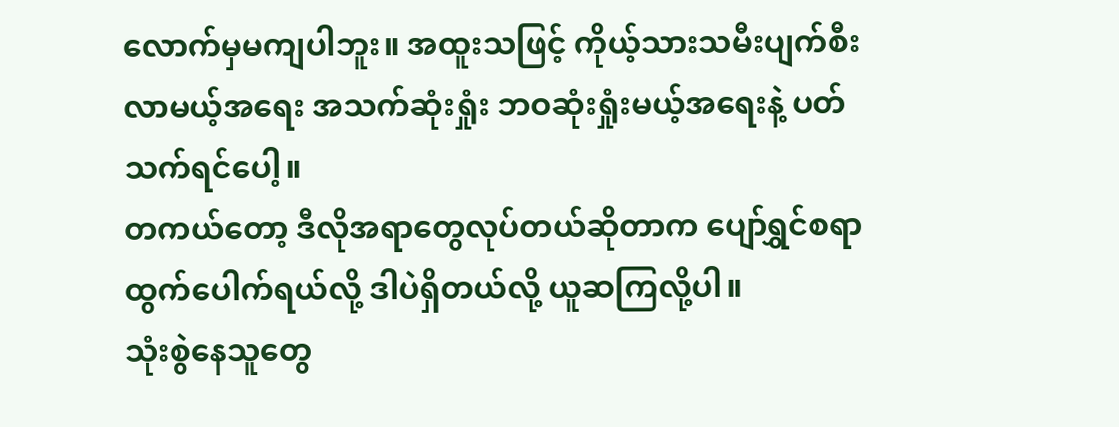လောက်မှမကျပါဘူး။ အထူးသဖြင့် ကိုယ့်သားသမီးပျက်စီးလာမယ့်အရေး အသက်ဆုံးရှုံး ဘဝဆုံးရှုံးမယ့်အရေးနဲ့ ပတ်သက်ရင်ပေါ့။
တကယ်တော့ ဒီလိုအရာတွေလုပ်တယ်ဆိုတာက ပျော်ရွှင်စရာထွက်ပေါက်ရယ်လို့ ဒါပဲရှိတယ်လို့ ယူဆကြလို့ပါ။
သုံးစွဲနေသူတွေ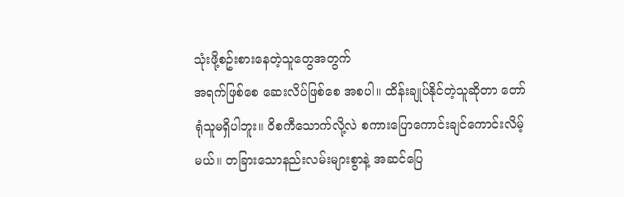သုံးဖို့စဥ်းစားနေတဲ့သူတွေအတွက်
အရက်ဖြစ်စေ ဆေးလိပ်ဖြစ်စေ အစပါ။ ထိန်းချုပ်နိုင်တဲ့သူဆိုတာ တော်ရုံသူမရှိပါဘူး။ ဝိစကီသောက်လို့လဲ စကားပြောကောင်းချင်ကောင်းလိမ့်မယ်။ တခြားသောနည်းလမ်းများစွာနဲ့ အဆင်ပြေ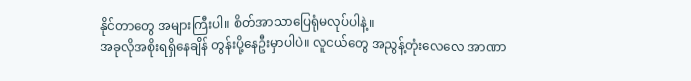နိုင်တာတွေ အများကြီးပါ။ စိတ်အာသာပြေရုံမလုပ်ပါနဲ့။
အခုလိုအစိုးရရှိနေချိန် တွန်းပို့နေဦးမှာပါပဲ။ လူငယ်တွေ အညွန့်တုံးလေလေ အာဏာ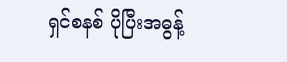ရှင်စနစ် ပိုပြီးအဓွန့်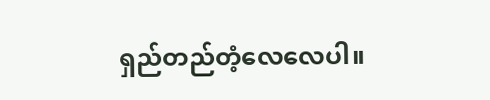ရှည်တည်တံ့လေလေပါ။